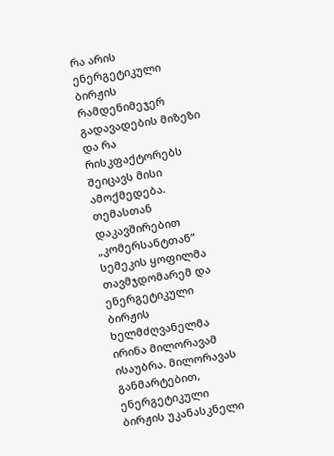რა არის ენერგეტიკული ბირჟის რამდენიმეჯერ გადავადების მიზეზი და რა რისკფაქტორებს შეიცავს მისი ამოქმედება. თემასთან დაკავშირებით „კომერსანტთან“ სემეკის ყოფილმა თავმჯდომარემ და ენერგეტიკული ბირჟის ხელმძღვანელმა ირინა მილორავამ ისაუბრა. მილორავას განმარტებით, ენერგეტიკული ბირჟის უკანასკნელი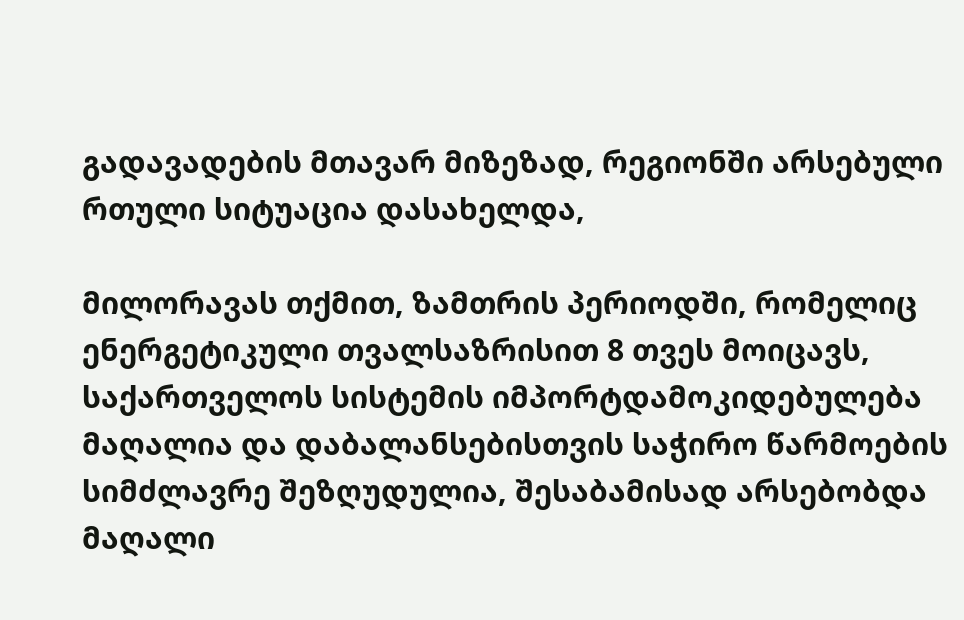გადავადების მთავარ მიზეზად, რეგიონში არსებული რთული სიტუაცია დასახელდა,

მილორავას თქმით, ზამთრის პერიოდში, რომელიც ენერგეტიკული თვალსაზრისით 8 თვეს მოიცავს, საქართველოს სისტემის იმპორტდამოკიდებულება მაღალია და დაბალანსებისთვის საჭირო წარმოების სიმძლავრე შეზღუდულია, შესაბამისად არსებობდა მაღალი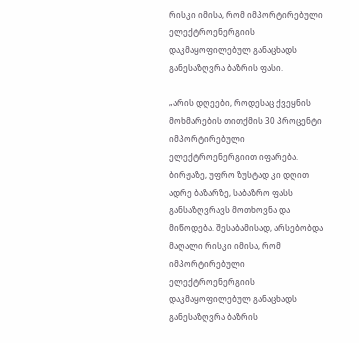რისკი იმისა, რომ იმპორტირებული ელექტროენერგიის დაკმაყოფილებულ განაცხადს განესაზღვრა ბაზრის ფასი.

„არის დღეები, როდესაც ქვეყნის მოხმარების თითქმის 30 პროცენტი იმპორტირებული ელექტროენერგიით იფარება. ბირჟაზე, უფრო ზუსტად კი დღით ადრე ბაზარზე, საბაზრო ფასს განსაზღვრავს მოთხოვნა და მიწოდება. შესაბამისად, არსებობდა მაღალი რისკი იმისა, რომ იმპორტირებული ელექტროენერგიის დაკმაყოფილებულ განაცხადს განესაზღვრა ბაზრის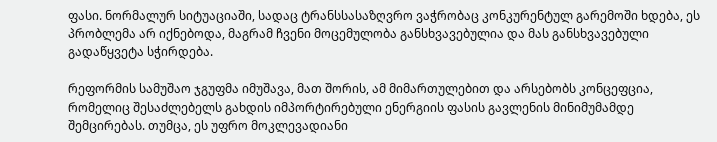ფასი. ნორმალურ სიტუაციაში, სადაც ტრანსსასაზღვრო ვაჭრობაც კონკურენტულ გარემოში ხდება, ეს პრობლემა არ იქნებოდა, მაგრამ ჩვენი მოცემულობა განსხვავებულია და მას განსხვავებული გადაწყვეტა სჭირდება.

რეფორმის სამუშაო ჯგუფმა იმუშავა, მათ შორის, ამ მიმართულებით და არსებობს კონცეფცია, რომელიც შესაძლებელს გახდის იმპორტირებული ენერგიის ფასის გავლენის მინიმუმამდე შემცირებას. თუმცა, ეს უფრო მოკლევადიანი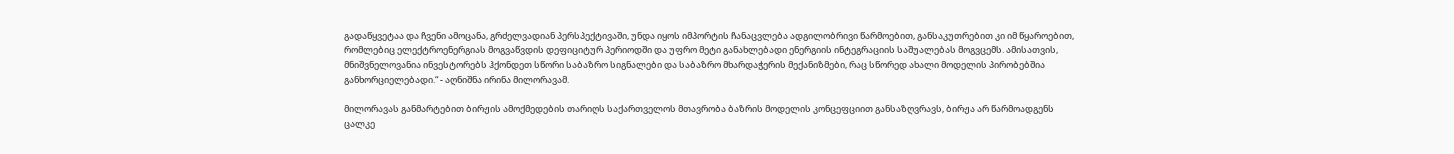გადაწყვეტაა და ჩვენი ამოცანა, გრძელვადიან პერსპექტივაში, უნდა იყოს იმპორტის ჩანაცვლება ადგილობრივი წარმოებით, განსაკუთრებით კი იმ წყაროებით, რომლებიც ელექტროენერგიას მოგვაწვდის დეფიციტურ პერიოდში და უფრო მეტი განახლებადი ენერგიის ინტეგრაციის საშუალებას მოგვცემს. ამისათვის, მნიშვნელოვანია ინვესტორებს ჰქონდეთ სწორი საბაზრო სიგნალები და საბაზრო მხარდაჭერის მექანიზმები, რაც სწორედ ახალი მოდელის პირობებშია განხორციელებადი.“ - აღნიშნა ირინა მილორავამ.

მილორავას განმარტებით ბირჟის ამოქმედების თარიღს საქართველოს მთავრობა ბაზრის მოდელის კონცეფციით განსაზღვრავს, ბირჟა არ წარმოადგენს ცალკე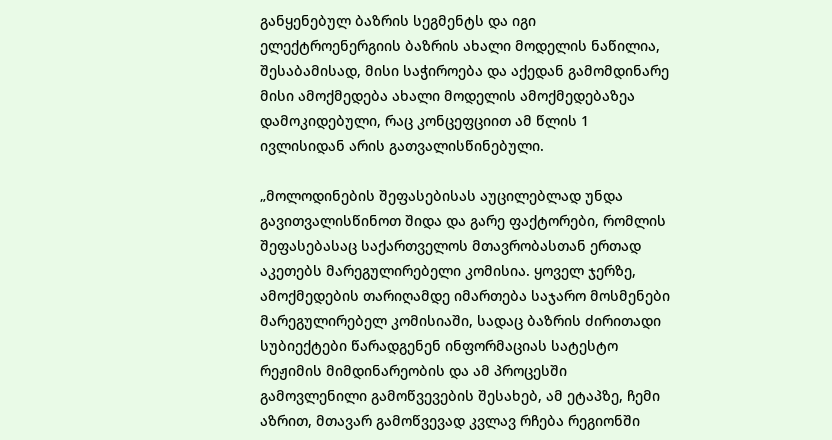განყენებულ ბაზრის სეგმენტს და იგი ელექტროენერგიის ბაზრის ახალი მოდელის ნაწილია, შესაბამისად, მისი საჭიროება და აქედან გამომდინარე მისი ამოქმედება ახალი მოდელის ამოქმედებაზეა დამოკიდებული, რაც კონცეფციით ამ წლის 1 ივლისიდან არის გათვალისწინებული.

„მოლოდინების შეფასებისას აუცილებლად უნდა გავითვალისწინოთ შიდა და გარე ფაქტორები, რომლის შეფასებასაც საქართველოს მთავრობასთან ერთად აკეთებს მარეგულირებელი კომისია. ყოველ ჯერზე, ამოქმედების თარიღამდე იმართება საჯარო მოსმენები მარეგულირებელ კომისიაში, სადაც ბაზრის ძირითადი სუბიექტები წარადგენენ ინფორმაციას სატესტო რეჟიმის მიმდინარეობის და ამ პროცესში გამოვლენილი გამოწვევების შესახებ, ამ ეტაპზე, ჩემი აზრით, მთავარ გამოწვევად კვლავ რჩება რეგიონში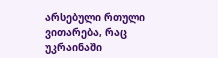არსებული რთული ვითარება, რაც უკრაინაში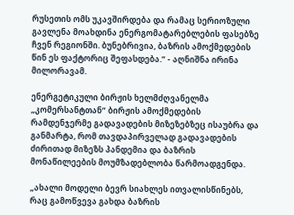რუსეთის ომს უკავშირდება და რამაც სერიოზული გავლენა მოახდინა ენერგომატარებლების ფასებზე ჩვენ რეგიონში. ბუნებრივია, ბაზრის ამოქმედების წინ ეს ფაქტორიც შეფასდება.“ - აღნიშნა ირინა მილორავამ.

ენერგეტიკული ბირჟის ხელმძღვანელმა „კომერსანტთან“ ბირჟის ამოქმედების რამდენჯერმე გადავადების მიზეზებზეც ისაუბრა და განმარტა, რომ თავდაპირველად გადავადების ძირითად მიზეზს პანდემია და ბაზრის მონაწილეების მოუმზადებლობა წარმოადგენდა.

„ახალი მოდელი ბევრ სიახლეს ითვალისწინებს, რაც გამოწვევა გახდა ბაზრის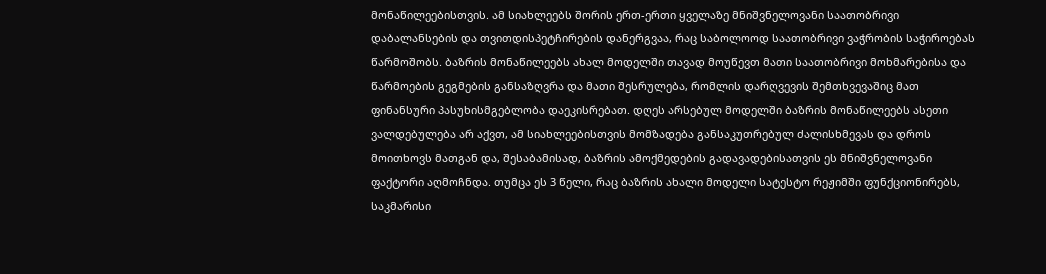მონაწილეებისთვის. ამ სიახლეებს შორის ერთ-ერთი ყველაზე მნიშვნელოვანი საათობრივი დაბალანსების და თვითდისპეტჩირების დანერგვაა, რაც საბოლოოდ საათობრივი ვაჭრობის საჭიროებას წარმოშობს. ბაზრის მონაწილეებს ახალ მოდელში თავად მოუწევთ მათი საათობრივი მოხმარებისა და წარმოების გეგმების განსაზღვრა და მათი შესრულება, რომლის დარღვევის შემთხვევაშიც მათ ფინანსური პასუხისმგებლობა დაეკისრებათ. დღეს არსებულ მოდელში ბაზრის მონაწილეებს ასეთი ვალდებულება არ აქვთ, ამ სიახლეებისთვის მომზადება განსაკუთრებულ ძალისხმევას და დროს მოითხოვს მათგან და, შესაბამისად, ბაზრის ამოქმედების გადავადებისათვის ეს მნიშვნელოვანი ფაქტორი აღმოჩნდა. თუმცა ეს 3 წელი, რაც ბაზრის ახალი მოდელი სატესტო რეჟიმში ფუნქციონირებს, საკმარისი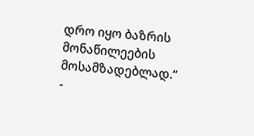დრო იყო ბაზრის მონაწილეების მოსამზადებლად.“ -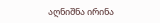აღნიშნა ირინა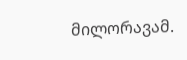მილორავამ.